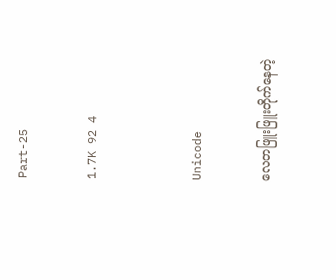Part-25

1.7K 92 4


Unicode

လေတဖြူးဖြူးတိုက်နေတဲ့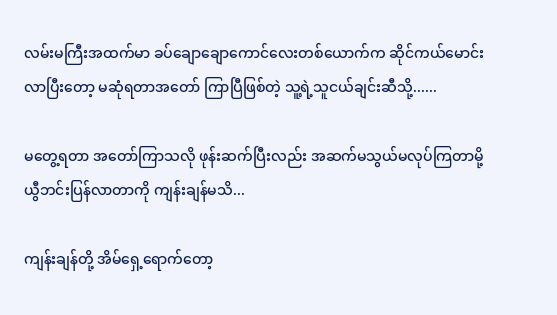လမ်းမကြီးအထက်မာ ခပ်ချောချောကောင်လေးတစ်ယောက်က ဆိုင်ကယ်မောင်းလာပြီးတော့ မဆုံရတာအတော် ကြာပြီဖြစ်တဲ့ သူ့ရဲ့သူငယ်ချင်းဆီသို့......

မတွေ့ရတာ အတော်ကြာသလို ဖုန်းဆက်ပြီးလည်း အဆက်မသွယ်မလုပ်ကြတာမို့ ယွီဘင်းပြန်လာတာကို ကျန်းချန်မသိ...

ကျန်းချန်တို့ အိမ်ရှေ့ရောက်တော့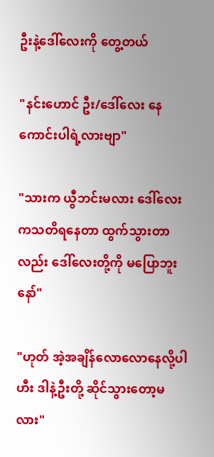ဦးနဲ့ဒေါ်လေးကို တွေ့တယ်

"နင်းဟောင် ဦး/ဒေါ်လေး နေကောင်းပါရဲ့လားဗျာ"

"သားက ယွီဘင်းမလား ဒေါ်လေးကသတိရနေတာ ‌ထွက်သွားတာလည်း ဒေါ်လေးတို့ကို မပြောဘူးနော်"

"ဟုတ် အဲ့အချိန်လောလောနေလို့ပါ ဟီး ဒါနဲ့ဦးတို့ ဆိုင်သွားတော့မလား"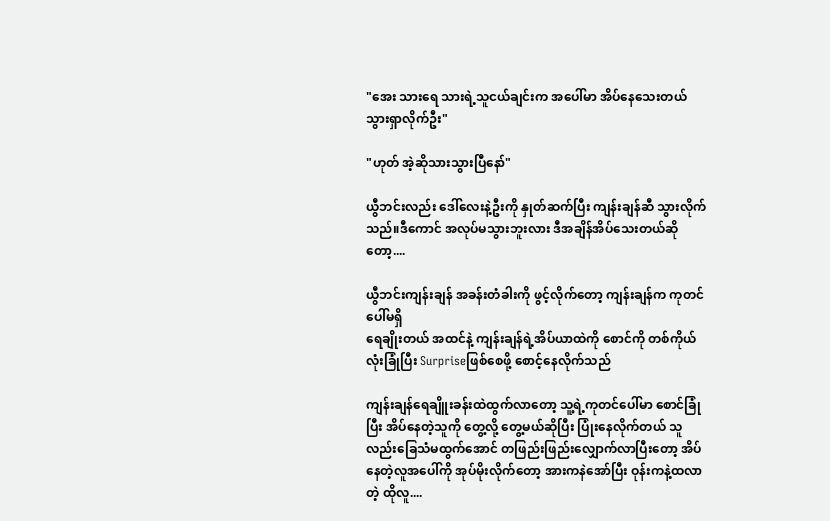"အေး သားရေ သားရဲ့သူငယ်ချင်းက အပေါ်မာ အိပ်နေသေးတယ် သွားရှာလိုက်ဦး"

"ဟုတ် အဲ့ဆိုသားသွားပြီနော်"

ယွီဘင်းလည်း ဒေါ်လေးနဲ့ဦးကို နှုတ်ဆက်ပြီး ကျန်းချန်ဆီ သွားလိုက်သည်။ဒီကောင် အလုပ်မသွားဘူးလား ဒီအချိန်အိပ်သေးတယ်ဆိုတော့....

ယွီဘင်းကျန်းချန် အခန်းတံခါးကို ဖွင့်လိုက်တော့ ကျန်းချန်က ကုတင်ပေါ်မရှိ
ရေချိုးတယ် အထင်နဲ့ ကျန်းချန်ရဲ့အိပ်ယာထဲကို စောင်ကို တစ်ကိုယ်လုံးခြုံပြီး Surpriseဖြစ်စေဖို့ စောင့်နေလိုက်သည်

ကျန်းချန်ရေချိူးခန်းထဲထွက်လာတော့ သူ့ရဲ့ကုတင်ပေါ်မာ စောင်ခြုံပြီး အိပ်နေတဲ့သူကို တွေ့လို့ တွေ့မယ်ဆိုပြီး ပြုံးနေလိုက်တယ် သူလည်းခြေသံမထွက်အောင် တဖြည်းဖြည်းလျှောက်လာပြီးတော့ အိပ်နေတဲ့လူအပေါ်ကို အုပ်မိုးလိုက်တော့ အားကနဲအော်ပြီး ဝုန်းကနဲ့ထလာတဲ့ ထိုလူ....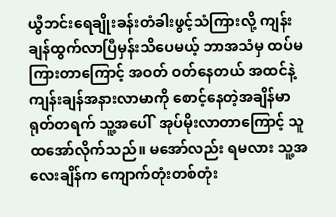ယွီဘင်းရေချိုးခန်းတံခါးဖွင့်သံကြားလို့ ကျန်းချန်ထွက်လာပြီမှန်းသိပေမယ့် ဘာအသံမှ ထပ်မကြားတာကြောင့် အဝတ် ဝတ်နေတယ် အထင်နဲ့ ကျန်းချန်အနားလာမာကို စောင့်နေတဲ့အချိန်မာ ရုတ်တရက် သူ့အပေါ်  အုပ်မိုးလာတာကြောင့် သူထအော်လိုက်သည်။ မအော်လည်း ရမလား သူ့အလေးချိန်က ကျောက်တုံးတစ်တုံး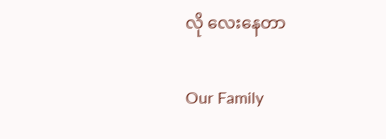လို လေးနေတာ

Our Family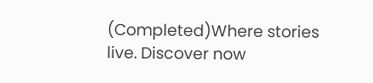(Completed)Where stories live. Discover now